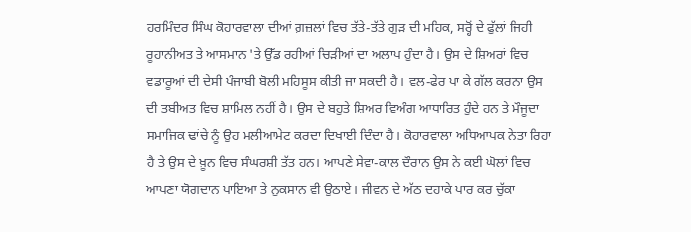ਹਰਮਿੰਦਰ ਸਿੰਘ ਕੋਹਾਰਵਾਲਾ ਦੀਆਂ ਗ਼ਜ਼ਲਾਂ ਵਿਚ ਤੱਤੇ-ਤੱਤੇ ਗੁੜ ਦੀ ਮਹਿਕ, ਸਰ੍ਹੋਂ ਦੇ ਫੁੱਲਾਂ ਜਿਹੀ ਰੂਹਾਨੀਅਤ ਤੇ ਆਸਮਾਨ 'ਤੇ ਉੱਡ ਰਹੀਆਂ ਚਿੜੀਆਂ ਦਾ ਅਲਾਪ ਹੁੰਦਾ ਹੈ। ਉਸ ਦੇ ਸ਼ਿਅਰਾਂ ਵਿਚ ਵਡਾਰੂਆਂ ਦੀ ਦੇਸੀ ਪੰਜਾਬੀ ਬੋਲੀ ਮਹਿਸੂਸ ਕੀਤੀ ਜਾ ਸਕਦੀ ਹੈ। ਵਲ-ਫੇਰ ਪਾ ਕੇ ਗੱਲ ਕਰਨਾ ਉਸ ਦੀ ਤਬੀਅਤ ਵਿਚ ਸ਼ਾਮਿਲ ਨਹੀਂ ਹੈ। ਉਸ ਦੇ ਬਹੁਤੇ ਸ਼ਿਅਰ ਵਿਅੰਗ ਆਧਾਰਿਤ ਹੁੰਦੇ ਹਨ ਤੇ ਮੌਜੂਦਾ ਸਮਾਜਿਕ ਢਾਂਚੇ ਨੂੰ ਉਹ ਮਲੀਆਮੇਟ ਕਰਦਾ ਦਿਖਾਈ ਦਿੰਦਾ ਹੈ। ਕੋਹਾਰਵਾਲਾ ਅਧਿਆਪਕ ਨੇਤਾ ਰਿਹਾ ਹੈ ਤੇ ਉਸ ਦੇ ਖ਼ੂਨ ਵਿਚ ਸੰਘਰਸ਼ੀ ਤੱਤ ਹਨ। ਆਪਣੇ ਸੇਵਾ-ਕਾਲ ਦੌਰਾਨ ਉਸ ਨੇ ਕਈ ਘੋਲਾਂ ਵਿਚ ਆਪਣਾ ਯੋਗਦਾਨ ਪਾਇਆ ਤੇ ਨੁਕਸਾਨ ਵੀ ਉਠਾਏ। ਜੀਵਨ ਦੇ ਅੱਠ ਦਹਾਕੇ ਪਾਰ ਕਰ ਚੁੱਕਾ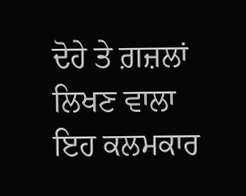ਦੋਹੇ ਤੇ ਗ਼ਜ਼ਲਾਂ ਲਿਖਣ ਵਾਲਾ ਇਹ ਕਲਮਕਾਰ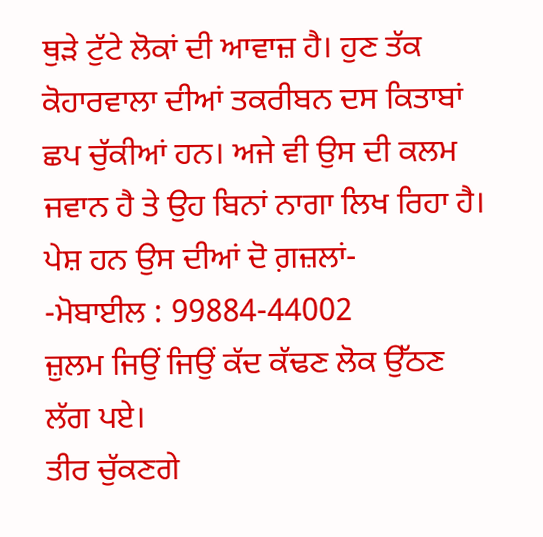ਥੁੜੇ ਟੁੱਟੇ ਲੋਕਾਂ ਦੀ ਆਵਾਜ਼ ਹੈ। ਹੁਣ ਤੱਕ ਕੋਹਾਰਵਾਲਾ ਦੀਆਂ ਤਕਰੀਬਨ ਦਸ ਕਿਤਾਬਾਂ ਛਪ ਚੁੱਕੀਆਂ ਹਨ। ਅਜੇ ਵੀ ਉਸ ਦੀ ਕਲਮ ਜਵਾਨ ਹੈ ਤੇ ਉਹ ਬਿਨਾਂ ਨਾਗਾ ਲਿਖ ਰਿਹਾ ਹੈ। ਪੇਸ਼ ਹਨ ਉਸ ਦੀਆਂ ਦੋ ਗ਼ਜ਼ਲਾਂ-
-ਮੋਬਾਈਲ : 99884-44002
ਜ਼ੁਲਮ ਜਿਉਂ ਜਿਉਂ ਕੱਦ ਕੱਢਣ ਲੋਕ ਉੱਠਣ ਲੱਗ ਪਏ।
ਤੀਰ ਚੁੱਕਣਗੇ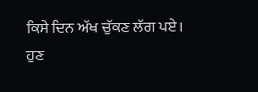ਕਿਸੇ ਦਿਨ ਅੱਖ ਚੁੱਕਣ ਲੱਗ ਪਏ।
ਹੁਣ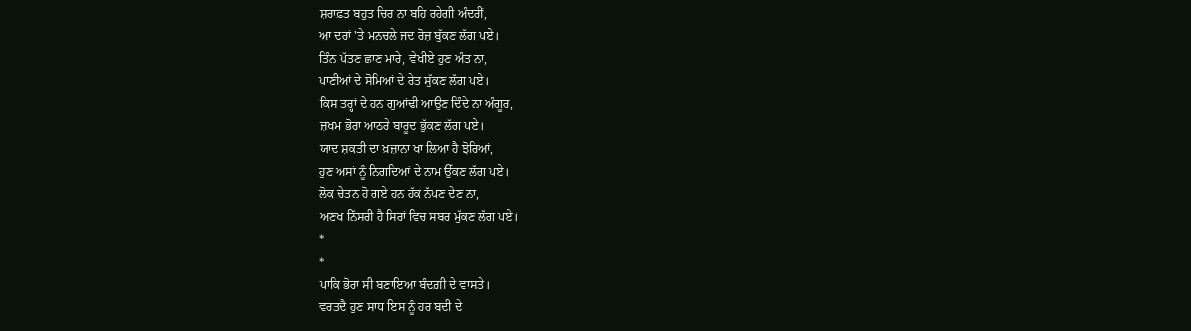ਸ਼ਰਾਫ਼ਤ ਬਹੁਤ ਚਿਰ ਨਾ ਬਹਿ ਰਹੇਗੀ ਅੰਦਰੀਂ,
ਆ ਦਰਾਂ 'ਤੇ ਮਨਚਲੇ ਜਦ ਰੋਜ਼ ਬੁੱਕਣ ਲੱਗ ਪਏ।
ਤਿੰਨ ਪੱਤਣ ਛਾਣ ਮਾਰੇ, ਵੇਖੀਏ ਹੁਣ ਅੰਤ ਨਾ,
ਪਾਣੀਆਂ ਦੇ ਸੋਮਿਆਂ ਦੇ ਰੇਤ ਸੁੱਕਣ ਲੱਗ ਪਏ।
ਕਿਸ ਤਰ੍ਹਾਂ ਦੇ ਹਨ ਗੁਆਂਢੀ ਆਉਣ ਦਿੰਦੇ ਨਾ ਅੰਗੂਰ,
ਜ਼ਖਮ ਭੋਰਾ ਆਠਰੇ ਬਾਰੂਦ ਭੁੱਕਣ ਲੱਗ ਪਏ।
ਯਾਦ ਸ਼ਕਤੀ ਦਾ ਖ਼ਜ਼ਾਨਾ ਖਾ ਲਿਆ ਹੈ ਝੋਰਿਆਂ,
ਹੁਣ ਅਸਾਂ ਨੂੰ ਨਿਗਦਿਆਂ ਦੇ ਨਾਮ ਉੱਕਣ ਲੱਗ ਪਏ।
ਲੋਕ ਚੇਤਨ ਹੋ ਗਏ ਹਨ ਹੱਕ ਨੱਪਣ ਦੇਣ ਨਾ,
ਅਣਖ ਨਿੱਸਰੀ ਹੈ ਸਿਰਾਂ ਵਿਚ ਸਬਰ ਮੁੱਕਣ ਲੱਗ ਪਏ।
*
*
ਪਾਕਿ ਭੋਰਾ ਸੀ ਬਣਾਇਆ ਬੰਦਗ਼ੀ ਦੇ ਵਾਸਤੇ।
ਵਰਤਦੈ ਹੁਣ ਸਾਧ ਇਸ ਨੂੰ ਹਰ ਬਦੀ ਦੇ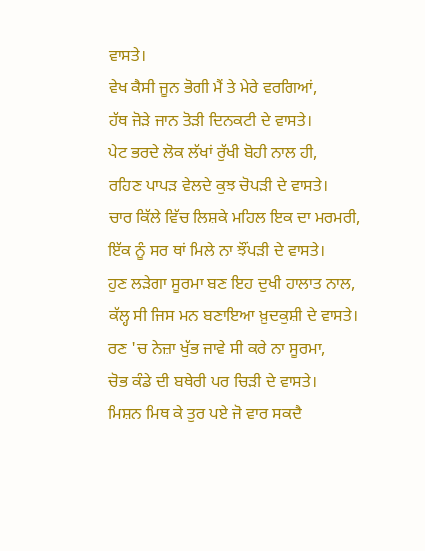ਵਾਸਤੇ।
ਵੇਖ ਕੈਸੀ ਜੂਨ ਭੋਗੀ ਮੈਂ ਤੇ ਮੇਰੇ ਵਰਗਿਆਂ,
ਹੱਥ ਜੋੜੇ ਜਾਨ ਤੋੜੀ ਦਿਨਕਟੀ ਦੇ ਵਾਸਤੇ।
ਪੇਟ ਭਰਦੇ ਲੋਕ ਲੱਖਾਂ ਰੁੱਖੀ ਬੋਹੀ ਨਾਲ ਹੀ,
ਰਹਿਣ ਪਾਪੜ ਵੇਲਦੇ ਕੁਝ ਚੋਪੜੀ ਦੇ ਵਾਸਤੇ।
ਚਾਰ ਕਿੱਲੇ ਵਿੱਚ ਲਿਸ਼ਕੇ ਮਹਿਲ ਇਕ ਦਾ ਮਰਮਰੀ,
ਇੱਕ ਨੂੰ ਸਰ ਥਾਂ ਮਿਲੇ ਨਾ ਝੌਂਪੜੀ ਦੇ ਵਾਸਤੇ।
ਹੁਣ ਲੜੇਗਾ ਸੂਰਮਾ ਬਣ ਇਹ ਦੁਖੀ ਹਾਲਾਤ ਨਾਲ,
ਕੱਲ੍ਹ ਸੀ ਜਿਸ ਮਨ ਬਣਾਇਆ ਖ਼ੁਦਕੁਸ਼ੀ ਦੇ ਵਾਸਤੇ।
ਰਣ 'ਚ ਨੇਜ਼ਾ ਖੁੱਭ ਜਾਵੇ ਸੀ ਕਰੇ ਨਾ ਸੂਰਮਾ,
ਚੋਭ ਕੰਡੇ ਦੀ ਬਥੇਰੀ ਪਰ ਚਿੜੀ ਦੇ ਵਾਸਤੇ।
ਮਿਸ਼ਨ ਮਿਥ ਕੇ ਤੁਰ ਪਏ ਜੋ ਵਾਰ ਸਕਦੈ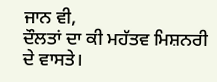ਜਾਨ ਵੀ,
ਦੌਲਤਾਂ ਦਾ ਕੀ ਮਹੱਤਵ ਮਿਸ਼ਨਰੀ ਦੇ ਵਾਸਤੇ।